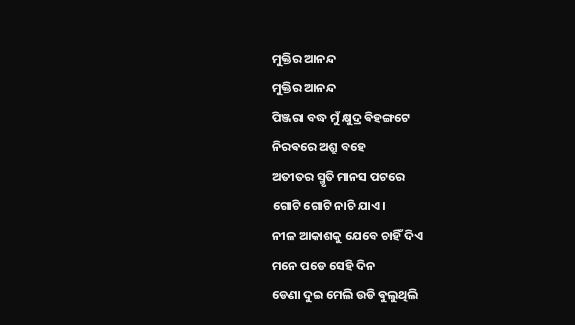ମୁକ୍ତିର ଆନନ୍ଦ
ମୁକ୍ତିର ଆନନ୍ଦ
ପିଞ୍ଜରା ବଦ୍ଧ ମୁଁ କ୍ଷୁଦ୍ର ଵିହଙ୍ଗଟେ
ନିରଵରେ ଅଶ୍ରୁ ବହେ
ଅତୀତର ସ୍ମୃତି ମାନସ ପଟରେ
ଗୋଟି ଗୋଟି ନାଚି ଯାଏ।
ନୀଳ ଆକାଶକୁ ଯେବେ ଚାହିଁ ଦିଏ
ମନେ ପଡେ ସେହି ଦିନ
ଡେଣା ଦୁଇ ମେଲି ଉଡି ଵୁଲୁଥିଲି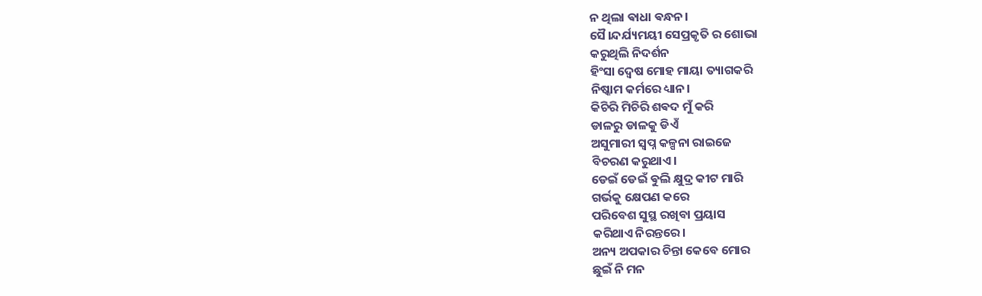ନ ଥିଲା ଵାଧା ଵନ୍ଧନ।
ସୈ।ନ୍ଦର୍ଯ୍ୟମୟୀ ସେପ୍ରକୃତି ର ଶୋଭା
କରୁଥିଲି ନିଦର୍ଶନ
ହିଂସା ଦ୍ୱେଷ ମୋହ ମାୟା ତ୍ୟାଗକରି
ନିଷ୍କାମ କର୍ମରେ ଧ୍ୟାନ।
କିଚିରି ମିଚିରି ଶଵଦ ମୁଁ କରି
ଡାଳରୁ ଡାଳକୁ ଡିଏଁ
ଅସୁମାରୀ ସ୍ବପ୍ନ କଳ୍ପନା ରାଇଜେ
ବିଚରଣ କରୁଥାଏ।
ଡେଇଁ ଡେଇଁ ଵୁଲି କ୍ଷୁଦ୍ର କୀଟ ମାରି
ଗର୍ଭକୁ କ୍ଷେପଣ କରେ
ପରିବେଶ ସୁସ୍ଥ ରଖିବା ପ୍ରୟାସ
କରିଥାଏ ନିରନ୍ତରେ।
ଅନ୍ୟ ଅପକାର ଚିନ୍ତା କେବେ ମୋର
ଛୁଇଁ ନି ମନ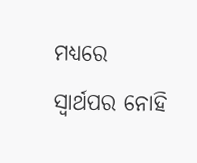ମଧ୍ୟରେ
ସ୍ଵାର୍ଥପର ନୋହି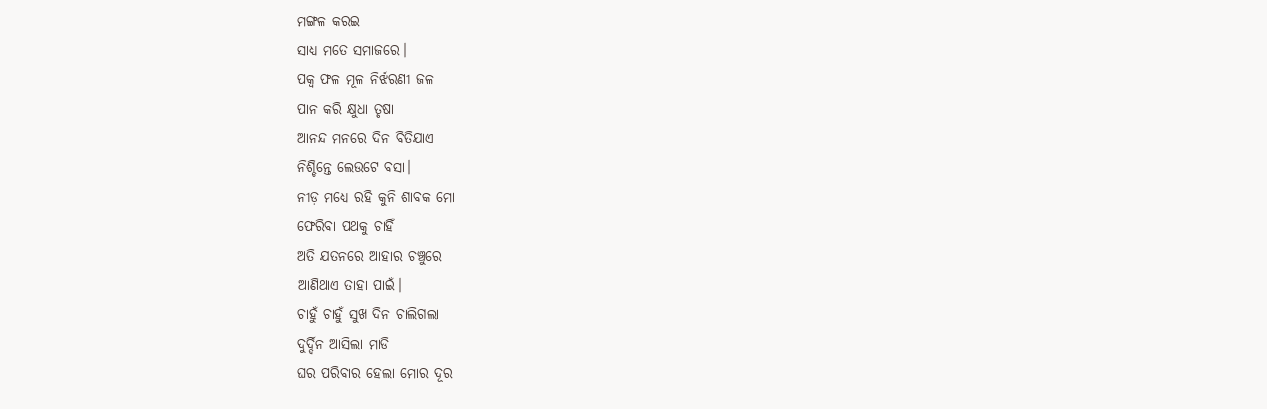ମଙ୍ଗଳ କରଇ
ସାଧ୍ୟ ମତେ ସମାଜରେ।
ପକ୍ବ ଫଳ ମୂଳ ନିର୍ଝରଣୀ ଜଳ
ପାନ କରି କ୍ଷୁଧା ତୃଷା
ଆନନ୍ଦ ମନରେ ଦିନ ବିତିଯାଏ
ନିଶ୍ଚିନ୍ତେ ଲେଉଟେ ବସା।
ନୀଡ଼ ମଧ୍ୟେ ରହି କୁନି ଶାବକ ମୋ
ଫେରିବା ପଥକୁ ଚାହିଁ
ଅତି ଯତନରେ ଆହାର ଚଞ୍ଚୁରେ
ଆଣିଥାଏ ତାହା ପାଇଁ।
ଚାହୁଁ ଚାହୁଁ ସୁଖ ଦିନ ଚାଲିଗଲା
ଦୁର୍ଦ୍ଦିନ ଆସିଲା ମାଡି
ଘର ପରିବାର ହେଲା ମୋର ଦୂର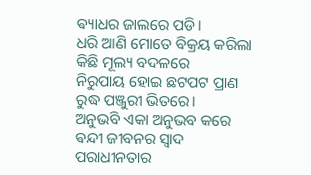ଵ୍ୟାଧର ଜାଲରେ ପଡି।
ଧରି ଆଣି ମୋତେ ବିକ୍ରୟ କରିଲା
କିଛି ମୂଲ୍ୟ ବଦଳରେ
ନିରୁପାୟ ହୋଇ ଛଟପଟ ପ୍ରାଣ
ରୁଦ୍ଧ ପଞ୍ଜୁରୀ ଭିତରେ।
ଅନୁଭବି ଏକା ଅନୁଭବ କରେ
ଵନ୍ଦୀ ଜୀବନର ସ୍ବାଦ
ପରାଧୀନତାର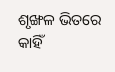ଶୃଙ୍ଖଳ ଭିତରେ
କାହିଁ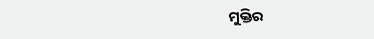ମୁକ୍ତିର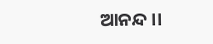ଆନନ୍ଦ।।